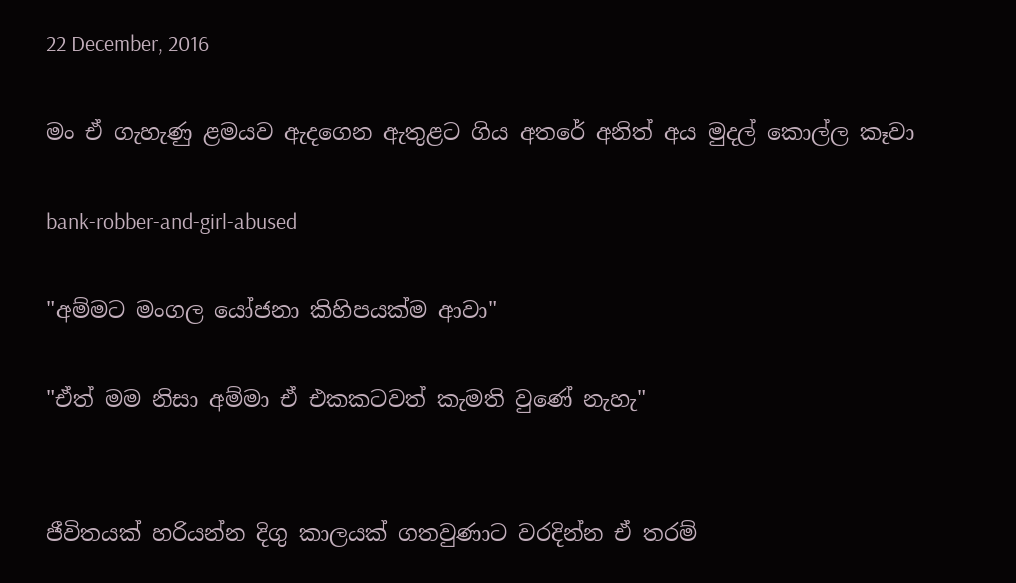22 December, 2016

මං ඒ ගැහැණු ළමයව ඇදගෙන ඇතුළට ගිය අතරේ අනිත් අය මුදල් කොල්ල කෑවා

bank-robber-and-girl-abused

"අම්මට මංගල යෝජනා කිහිපයක්ම ආවා"

"ඒත් මම නිසා අම්මා ඒ එකකටවත් කැමති වුණේ නැහැ"


ජීවිතයක් හරියන්න දිගු කාලයක් ගතවුණාට වරදින්න ඒ තරම්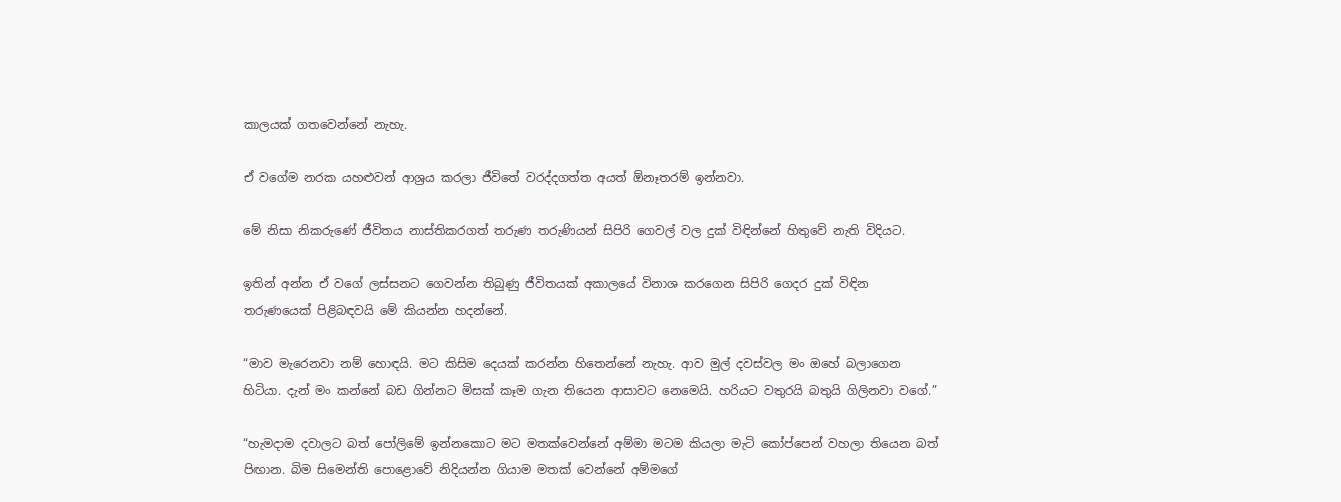කාලයක් ගතවෙන්නේ නැහැ.

ඒ වගේම නරක යහළුවන් ආශ්‍රය කරලා ජීවිතේ වරද්දගත්ත අයත් ඕනෑතරම් ඉන්නවා.

මේ නිසා නිකරුණේ ජීවිතය නාස්තිකරගත් තරුණ තරුණියන් සිපිරි ගෙවල් වල දුක් විඳින්නේ හිතුවේ නැති විදියට.

ඉතින් අන්න ඒ වගේ ලස්සනට ගෙවන්න තිබුණු ජීවිතයක් අකාලයේ විනාශ කරගෙන සිපිරි ගෙදර දුක් විඳින තරුණයෙක් පිළිබඳවයි මේ කියන්න හදන්නේ.

“මාව මැරෙනවා නම් හොඳයි. මට කිසිම දෙයක් කරන්න හිතෙන්නේ නැහැ. ආව මුල් දවස්වල මං ඔහේ බලාගෙන හිටියා. දැන් මං කන්නේ බඩ ගින්නට මිසක් කෑම ගැන තියෙන ආසාවට නෙමෙයි. හරියට වතුරයි බතුයි ගිලිනවා වගේ.”

“හැමදාම දවාලට බත් පෝලිමේ ඉන්නකොට මට මතක්වෙන්නේ අම්මා මටම කියලා මැටි කෝප්පෙන් වහලා තියෙන බත් පිඟාන. බිම සිමෙන්ති පොළොවේ නිදියන්න ගියාම මතක් වෙන්නේ අම්මගේ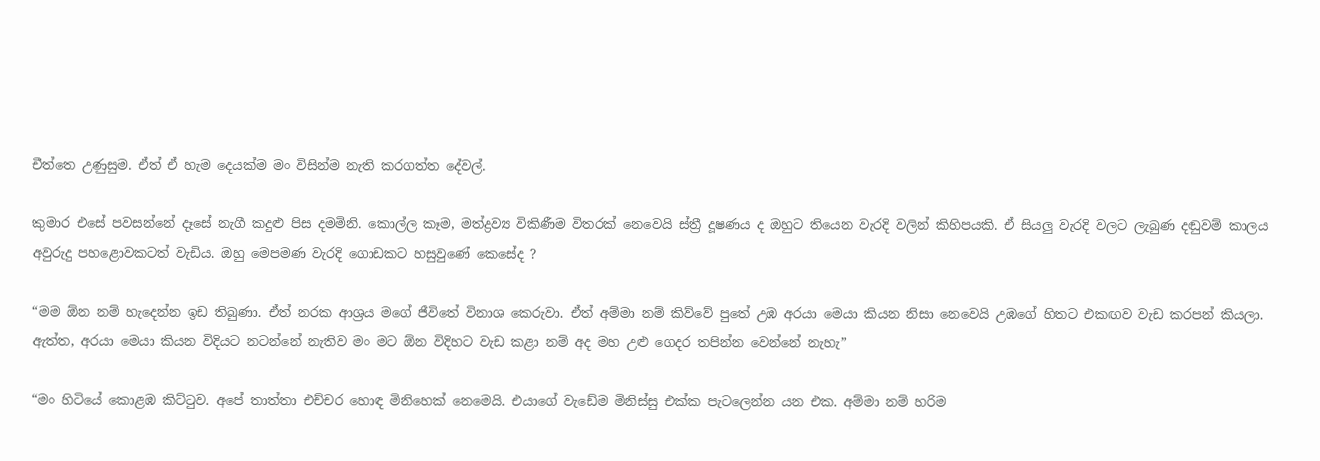චීත්තෙ උණුසුම. ඒත් ඒ හැම දෙයක්ම මං විසින්ම නැති කරගත්ත දේවල්.

කුමාර එසේ පවසන්නේ දෑසේ නැගී කදුළු පිස දමමිනි. කොල්ල කෑම, මත්ද්‍රව්‍ය විකිණීම විතරක් නෙවෙයි ස්ත්‍රී දූෂණය ද ඔහුට තියෙන වැරදි වලින් කිහිපයකි. ඒ සියලු වැරදි වලට ලැබුණ දඬුවම් කාලය අවුරුදු පහළොවකටත් වැඩිය. ඔහු මෙපමණ වැරදි ගොඩකට හසුවුණේ කෙසේද ?

“මම ඕන නම් හැදෙන්න ඉඩ තිබුණා. ඒත් නරක ආශ්‍රය මගේ ජීවිතේ විනාශ කෙරුවා. ඒත් අම්මා නම් කිව්වේ පුතේ උඹ අරයා මෙයා කියන නිසා නෙවෙයි උඹගේ හිතට එකඟව වැඩ කරපන් කියලා. ඇත්ත, අරයා මෙයා කියන විදියට නටන්නේ නැතිව මං මට ඕන විදිහට වැඩ කළා නම් අද මහ උළු ගෙදර තපින්න වෙන්නේ නැහැ”

“මං හිටියේ කොළඹ කිට්ටුව. අපේ තාත්තා එච්චර හොඳ මිනිහෙක් නෙමෙයි. එයාගේ වැඩේම මිනිස්සු එක්ක පැටලෙන්න යන එක. අම්මා නම් හරිම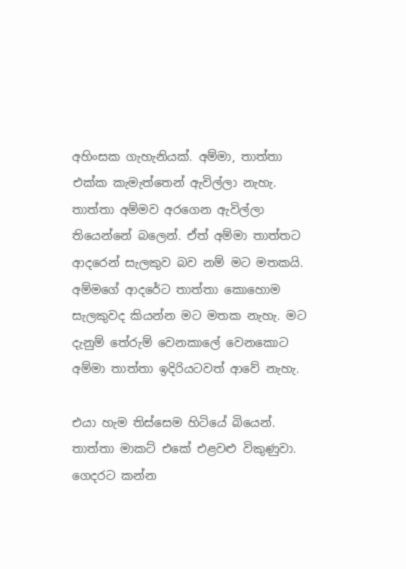අහිංසක ගැහැනියක්. අම්මා, තාත්තා එක්ක කැමැත්තෙන් ඇවිල්ලා නැහැ. තාත්තා අම්මව අරගෙන ඇවිල්ලා තියෙන්නේ බලෙන්. ඒත් අම්මා තාත්තට ආදරෙන් සැලකුව බව නම් මට මතකයි. අම්මගේ ආදරේට තාත්තා කොහොම සැලකුවද කියන්න මට මතක නැහැ. මට දැනුම් තේරුම් වෙනකාලේ වෙනකොට අම්මා තාත්තා ඉදිරියටවත් ආවේ නැහැ.

එයා හැම තිස්සෙම හිටියේ බියෙන්. තාත්තා මාකට් එකේ එළවළු විකුණුවා. ගෙදරට කන්න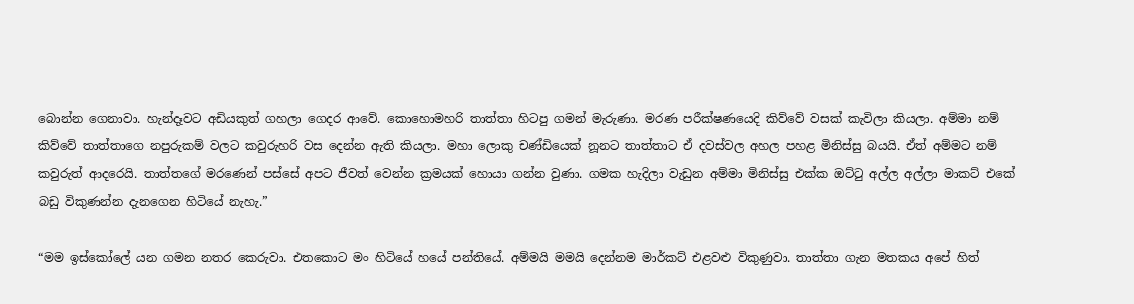බොන්න ගෙනාවා. හැන්දෑවට අඩියකුත් ගහලා ගෙදර ආවේ. කොහොමහරි තාත්තා හිටපු ගමන් මැරුණා. මරණ පරීක්ෂණයෙදි කිව්වේ වසක් කැවිලා කියලා. අම්මා නම් කිව්වේ තාත්තාගෙ නපුරුකම් වලට කවුරුහරි වස දෙන්න ඇති කියලා. මහා ලොකු චණ්ඩියෙක් නූනට තාත්තාට ඒ දවස්වල අහල පහළ මිනිස්සු බයයි. ඒත් අම්මට නම් කවුරුත් ආදරෙයි. තාත්තගේ මරණෙන් පස්සේ අපට ජීවත් වෙන්න ක්‍රමයක් හොයා ගන්න වුණා. ගමක හැදිලා වැඩුන අම්මා මිනිස්සු එක්ක ඔට්ටු අල්ල අල්ලා මාකට් එකේ බඩු විකුණන්න දැනගෙන හිටියේ නැහැ.”

“මම ඉස්කෝලේ යන ගමන නතර කෙරුවා. එතකොට මං හිටියේ හයේ පන්තියේ. අම්මයි මමයි දෙන්නම මාර්කට් එළවළු විකුණුවා. තාත්තා ගැන මතකය අපේ හිත්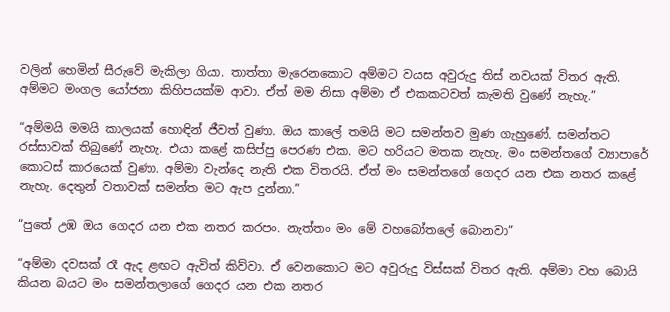වලින් හෙමින් සීරුවේ මැකිලා ගියා. තාත්තා මැරෙනකොට අම්මට වයස අවුරුදු තිස් නවයක් විතර ඇති. අම්මට මංගල යෝජනා කිහිපයක්ම ආවා. ඒත් මම නිසා අම්මා ඒ එකකටවත් කැමති වුණේ නැහැ.”

“අම්මයි මමයි කාලයක් හොඳින් ජීවත් වුණා. ඔය කාලේ තමයි මට සමන්තව මුණ ගැහුණේ. සමන්තට රස්සාවක් තිබුණේ නැහැ. එයා කළේ කසිප්පු පෙරණ එක. මට හරියට මතක නැහැ. මං සමන්තගේ ව්‍යාපාරේ කොටස් කාරයෙක් වුණා. අම්මා වැන්දෙ නැති එක විතරයි. ඒත් මං සමන්තගේ ගෙදර යන එක නතර කළේ නැහැ. දෙතුන් වතාවක් සමන්ත මට ඇප දුන්නා.”

“පුතේ උඹ ඔය ගෙදර යන එක නතර කරපං. නැත්තං මං මේ වහබෝතලේ බොනවා”

“අම්මා දවසක් රෑ ඇද ළඟට ඇවිත් කිව්වා. ඒ වෙනකොට මට අවුරුදු විස්සක් විතර ඇති. අම්මා වහ බොයි කියන බයට මං සමන්තලාගේ ගෙදර යන එක නතර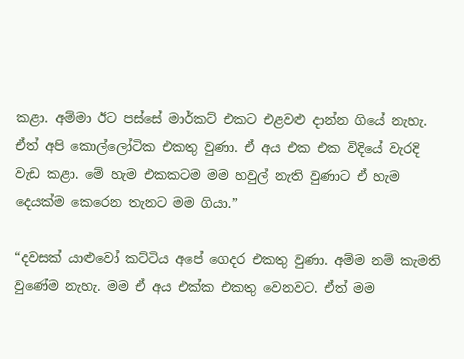කළා. අම්මා ඊට පස්සේ මාර්කට් එකට එළවළු දාන්න ගියේ නැහැ. ඒත් අපි කොල්ලෝටික එකතු වුණා. ඒ අය එක එක විදියේ වැරදි වැඩ කළා. මේ හැම එකකටම මම හවුල් නැති වුණාට ඒ හැම දෙයක්ම කෙරෙන තැනට මම ගියා.”

“දවසක් යාළුවෝ කට්ටිය අපේ ගෙදර එකතු වුණා. අම්ම නම් කැමති වුණේම නැහැ. මම ඒ අය එක්ක එකතු වෙනවට. ඒත් මම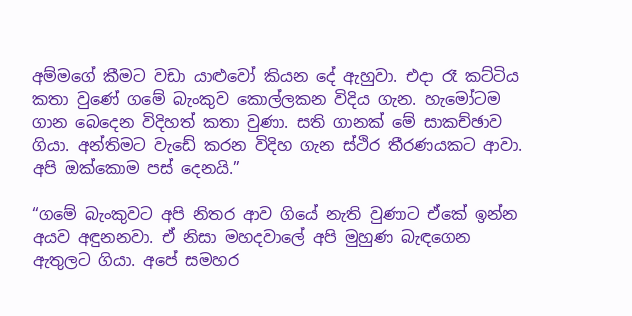අම්මගේ කීමට වඩා යාළුවෝ කියන දේ ඇහුවා. එදා රෑ කට්ටිය කතා වුණේ ගමේ බැංකුව කොල්ලකන විදිය ගැන. හැමෝටම ගාන බෙදෙන විදිහත් කතා වුණා. සති ගානක් මේ සාකච්ඡාව ගියා. අන්තිමට වැඩේ කරන විදිහ ගැන ස්ථිර තීරණයකට ආවා. අපි ඔක්කොම පස් දෙනයි.”

“ගමේ බැංකුවට අපි නිතර ආව ගියේ නැති වුණාට ඒකේ ඉන්න අයව අඳුනනවා. ඒ නිසා මහදවාලේ අපි මුහුණ බැඳගෙන ඇතුලට ගියා. අපේ සමහර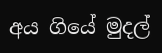අය ගියේ මුදල්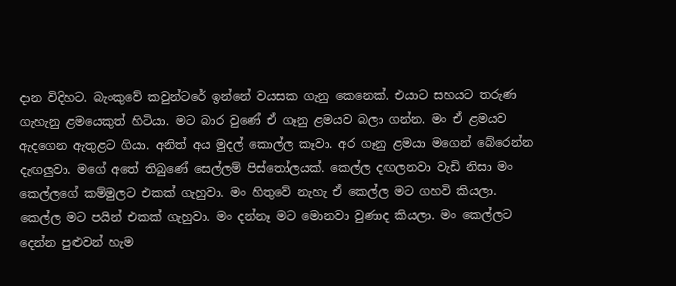දාන විදිහට. බැංකුවේ කවුන්ටරේ ඉන්නේ වයසක ගැනු කෙනෙක්. එයාට සහයට තරුණ ගැහැනු ළමයෙකුත් හිටියා. මට බාර වුණේ ඒ ගෑනු ළමයව බලා ගන්න. මං ඒ ළමයව ඇදගෙන ඇතුළට ගියා. අනිත් අය මුදල් කොල්ල කෑවා. අර ගෑනු ළමයා මගෙන් බේරෙන්න දැඟලුවා. මගේ අතේ තිබුණේ සෙල්ලම් පිස්තෝලයක්. කෙල්ල දඟලනවා වැඩි නිසා මං කෙල්ලගේ කම්මුලට එකක් ගැහුවා. මං හිතුවේ නැහැ ඒ කෙල්ල මට ගහවි කියලා. කෙල්ල මට පයින් එකක් ගැහුවා. මං දන්නෑ මට මොනවා වුණාද කියලා. මං කෙල්ලට දෙන්න පුළුවන් හැම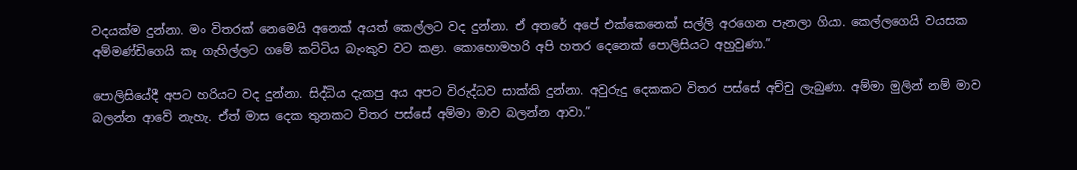වදයක්ම දුන්නා. මං විතරක් නෙමෙයි අනෙක් අයත් කෙල්ලට වද දුන්නා. ඒ අතරේ අපේ එක්කෙනෙක් සල්ලි අරගෙන පැනලා ගියා. කෙල්ලගෙයි වයසක අම්මණ්ඩිගෙයි කෑ ගැහිල්ලට ගමේ කට්ටිය බැංකුව වට කළා. කොහොමහරි අපි හතර දෙනෙක් පොලිසියට අහුවුණා.”

පොලිසියේදී අපට හරියට වද දුන්නා. සිද්ධිය දැකපු අය අපට විරුද්ධව සාක්කි දුන්නා. අවුරුදු දෙකකට විතර පස්සේ අච්චු ලැබුණා. අම්මා මුලින් නම් මාව බලන්න ආවේ නැහැ. ඒත් මාස දෙක තුනකට විතර පස්සේ අම්මා මාව බලන්න ආවා.”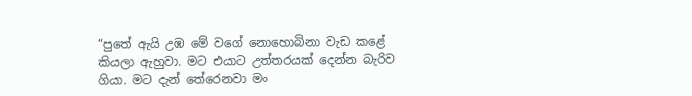“පුතේ ඇයි උඹ මේ වගේ නොහොබිනා වැඩ කළේ කියලා ඇහුවා. මට එයාට උත්තරයක් දෙන්න බැරිව ගියා. මට දැන් තේරෙනවා මං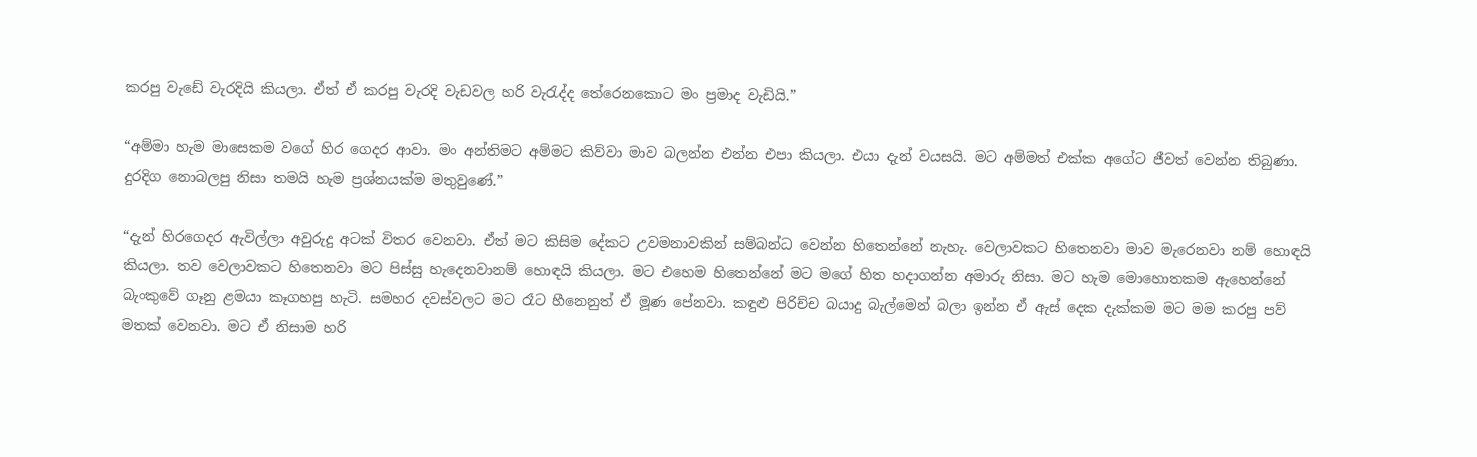කරපු වැඩේ වැරදියි කියලා. ඒත් ඒ කරපු වැරදි වැඩවල හරි වැරැද්ද තේරෙනකොට මං ප්‍රමාද වැඩියි.”

“අම්මා හැම මාසෙකම වගේ හිර ගෙදර ආවා. මං අන්තිමට අම්මට කිව්වා මාව බලන්න එන්න එපා කියලා. එයා දැන් වයසයි. මට අම්මත් එක්ක අගේට ජීවත් වෙන්න තිබුණා. දුරදිග නොබලපු නිසා තමයි හැම ප්‍රශ්නයක්ම මතුවුණේ.”

“දැන් හිරගෙදර ඇවිල්ලා අවුරුදු අටක් විතර වෙනවා. ඒත් මට කිසිම දේකට උවමනාවකින් සම්බන්ධ වෙන්න හිතෙන්නේ නැහැ. වෙලාවකට හිතෙනවා මාව මැරෙනවා නම් හොඳයි කියලා. තව වෙලාවකට හිතෙනවා මට පිස්සු හැදෙනවානම් හොඳයි කියලා. මට එහෙම හිතෙන්නේ මට මගේ හිත හදාගන්න අමාරු නිසා. මට හැම මොහොතකම ඇහෙන්නේ බැංකුවේ ගෑනු ළමයා කෑගහපු හැටි. සමහර දවස්වලට මට රෑට හීනෙනුත් ඒ මූණ පේනවා. කඳුළු පිරිච්ච බයාදු බැල්මෙන් බලා ඉන්න ඒ ඇස් දෙක දැක්කම මට මම කරපු පව් මතක් වෙනවා. මට ඒ නිසාම හරි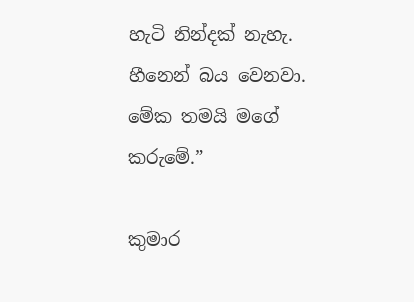හැටි නින්දක් නැහැ. හීනෙන් බය වෙනවා. මේක තමයි මගේ කරුමේ.”

කුමාර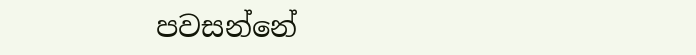පවසන්නේ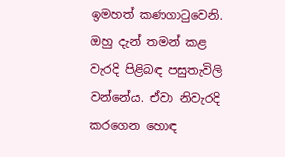ඉමහත් කණගාටුවෙනි. ඔහු දැන් තමන් කළ වැරදි පිළිබඳ පසුතැවිලි වන්නේය. ඒවා නිවැරදි කරගෙන හොඳ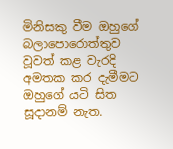මිනිසකු වීම ඔහුගේ බලාපොරොත්තුව වූවත් කළ වැරදි අමතක කර දැමීමට ඔහුගේ යටි සිත සූදානම් නැත.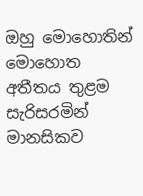ඔහු මොහොතින් මොහොත අතීතය තුළම සැරිසරමින් මානසිකව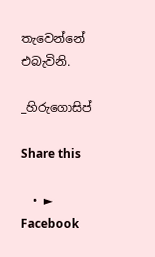තැවෙන්නේ එබැවිනි.

_හිරුගොසිප්

Share this

  • ► Facebook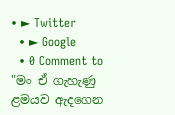• ► Twitter
  • ► Google
  • 0 Comment to "මං ඒ ගැහැණු ළමයව ඇදගෙන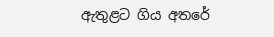ඇතුළට ගිය අතරේ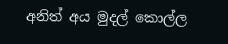අනිත් අය මුදල් කොල්ල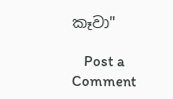කෑවා"

    Post a Comment